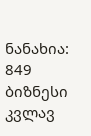ნანახია: 849
ბიზნესი კვლავ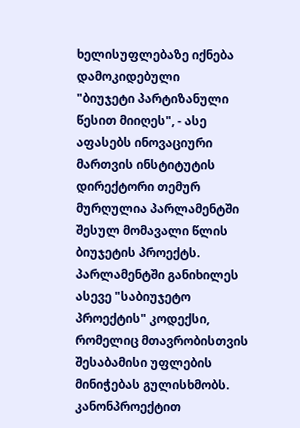ხელისუფლებაზე იქნება დამოკიდებული
"ბიუჯეტი პარტიზანული წესით მიიღეს", - ასე აფასებს ინოვაციური მართვის ინსტიტუტის დირექტორი თემურ მურღულია პარლამენტში შესულ მომავალი წლის ბიუჯეტის პროექტს. პარლამენტში განიხილეს ასევე "საბიუჯეტო პროექტის" კოდექსი, რომელიც მთავრობისთვის შესაბამისი უფლების მინიჭებას გულისხმობს. კანონპროექტით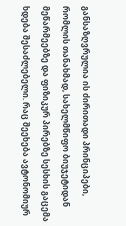განსაზღვრულია ის ძირითადი პრინციპები, რომლის თანახმად, სახელმწიფო ბიუჯეტიდან მეწარმეებზე და ფიზიკურ პირებზე სესხის გაცემა ხდება შესაძლებელი. რაც შეეხება ავტონომიურ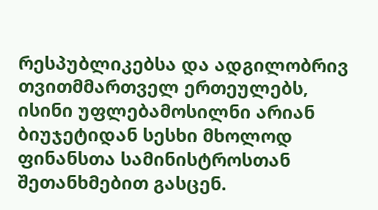რესპუბლიკებსა და ადგილობრივ თვითმმართველ ერთეულებს, ისინი უფლებამოსილნი არიან ბიუჯეტიდან სესხი მხოლოდ ფინანსთა სამინისტროსთან შეთანხმებით გასცენ.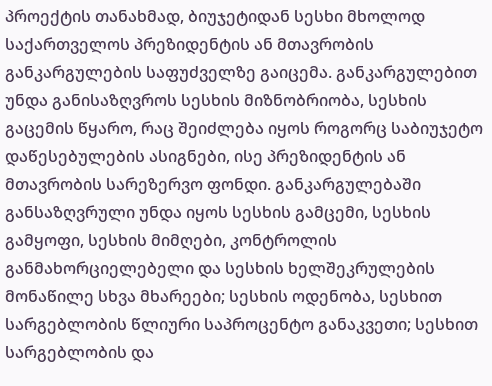პროექტის თანახმად, ბიუჯეტიდან სესხი მხოლოდ საქართველოს პრეზიდენტის ან მთავრობის განკარგულების საფუძველზე გაიცემა. განკარგულებით უნდა განისაზღვროს სესხის მიზნობრიობა, სესხის გაცემის წყარო, რაც შეიძლება იყოს როგორც საბიუჯეტო დაწესებულების ასიგნები, ისე პრეზიდენტის ან მთავრობის სარეზერვო ფონდი. განკარგულებაში განსაზღვრული უნდა იყოს სესხის გამცემი, სესხის გამყოფი, სესხის მიმღები, კონტროლის განმახორციელებელი და სესხის ხელშეკრულების მონაწილე სხვა მხარეები; სესხის ოდენობა, სესხით სარგებლობის წლიური საპროცენტო განაკვეთი; სესხით სარგებლობის და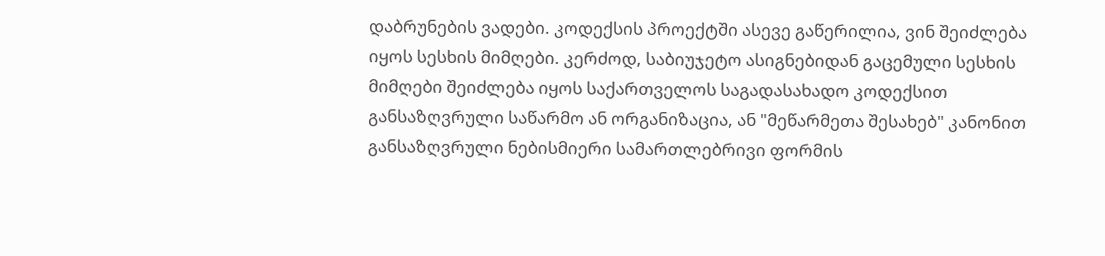დაბრუნების ვადები. კოდექსის პროექტში ასევე გაწერილია, ვინ შეიძლება იყოს სესხის მიმღები. კერძოდ, საბიუჯეტო ასიგნებიდან გაცემული სესხის მიმღები შეიძლება იყოს საქართველოს საგადასახადო კოდექსით განსაზღვრული საწარმო ან ორგანიზაცია, ან "მეწარმეთა შესახებ" კანონით განსაზღვრული ნებისმიერი სამართლებრივი ფორმის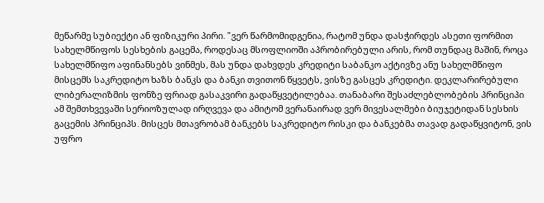მეწარმე სუბიექტი ან ფიზიკური პირი. "ვერ წარმომიდგენია, რატომ უნდა დასჭირდეს ასეთი ფორმით სახელმწიფოს სესხების გაცემა, როდესაც მსოფლიოში აპრობირებული არის, რომ თუნდაც მაშინ, როცა სახელმწიფო აფინანსებს ვინმეს, მას უნდა დახვდეს კრედიტი საბანკო აქტივზე ანუ სახელმწიფო მისცემს საკრედიტო ხაზს ბანკს და ბანკი თვითონ წყვეტს, ვისზე გასცეს კრედიტი. დეკლარირებული ლიბერალიზმის ფონზე ფრიად გასაკვირი გადაწყვეტილებაა. თანაბარი შესაძლებლობების პრინციპი ამ შემთხვევაში სერიოზულად ირღვევა და ამიტომ ვერანაირად ვერ მივესალმები ბიუჯეტიდან სესხის გაცემის პრინციპს. მისცეს მთავრობამ ბანკებს საკრედიტო რისკი და ბანკებმა თავად გადაწყვიტონ, ვის უფრო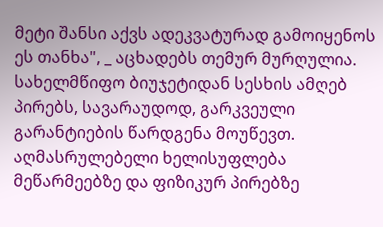მეტი შანსი აქვს ადეკვატურად გამოიყენოს ეს თანხა", _ აცხადებს თემურ მურღულია. სახელმწიფო ბიუჯეტიდან სესხის ამღებ პირებს, სავარაუდოდ, გარკვეული გარანტიების წარდგენა მოუწევთ. აღმასრულებელი ხელისუფლება მეწარმეებზე და ფიზიკურ პირებზე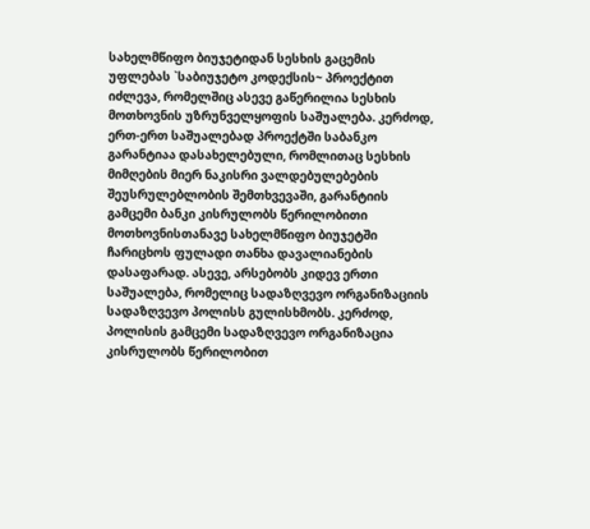სახელმწიფო ბიუჯეტიდან სესხის გაცემის უფლებას `საბიუჯეტო კოდექსის~ პროექტით იძლევა, რომელშიც ასევე გაწერილია სესხის მოთხოვნის უზრუნველყოფის საშუალება. კერძოდ, ერთ-ერთ საშუალებად პროექტში საბანკო გარანტიაა დასახელებული, რომლითაც სესხის მიმღების მიერ ნაკისრი ვალდებულებების შეუსრულებლობის შემთხვევაში, გარანტიის გამცემი ბანკი კისრულობს წერილობითი მოთხოვნისთანავე სახელმწიფო ბიუჯეტში ჩარიცხოს ფულადი თანხა დავალიანების დასაფარად. ასევე, არსებობს კიდევ ერთი საშუალება, რომელიც სადაზღვევო ორგანიზაციის სადაზღვევო პოლისს გულისხმობს. კერძოდ, პოლისის გამცემი სადაზღვევო ორგანიზაცია კისრულობს წერილობით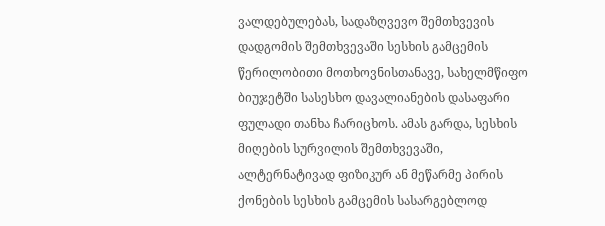ვალდებულებას, სადაზღვევო შემთხვევის დადგომის შემთხვევაში სესხის გამცემის წერილობითი მოთხოვნისთანავე, სახელმწიფო ბიუჯეტში სასესხო დავალიანების დასაფარი ფულადი თანხა ჩარიცხოს. ამას გარდა, სესხის მიღების სურვილის შემთხვევაში, ალტერნატივად ფიზიკურ ან მეწარმე პირის ქონების სესხის გამცემის სასარგებლოდ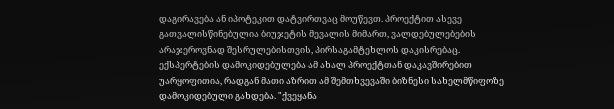დაგირავება ან იპოტეკით დატვირთვაც მოუწევთ. პროექტით ასევე გათვალისწინებულია ბიუჯეტის მევალის მიმართ, ვალდებულებების არაჯეროვნად შესრულებისთვის, პირსაგამტეხლოს დაკისრებაც. ექსპერტების დამოკიდებულება ამ ახალ პროექტთან დაკავშირებით უარყოფითია, რადგან მათი აზრით ამ შემთხვევაში ბიზნესი სახელმწიფოზე დამოკიდებული გახდება. "ქვეყანა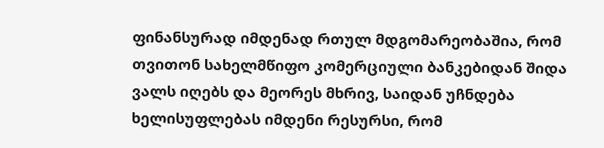ფინანსურად იმდენად რთულ მდგომარეობაშია, რომ თვითონ სახელმწიფო კომერციული ბანკებიდან შიდა ვალს იღებს და მეორეს მხრივ, საიდან უჩნდება ხელისუფლებას იმდენი რესურსი, რომ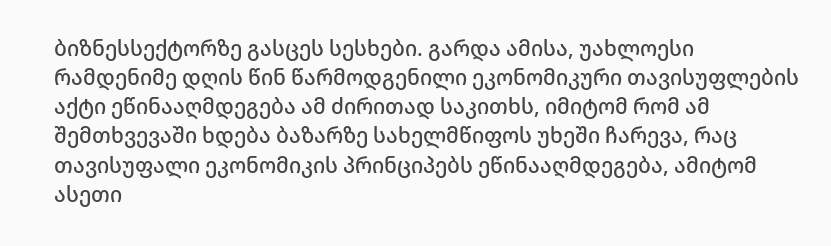ბიზნესსექტორზე გასცეს სესხები. გარდა ამისა, უახლოესი რამდენიმე დღის წინ წარმოდგენილი ეკონომიკური თავისუფლების აქტი ეწინააღმდეგება ამ ძირითად საკითხს, იმიტომ რომ ამ შემთხვევაში ხდება ბაზარზე სახელმწიფოს უხეში ჩარევა, რაც თავისუფალი ეკონომიკის პრინციპებს ეწინააღმდეგება, ამიტომ ასეთი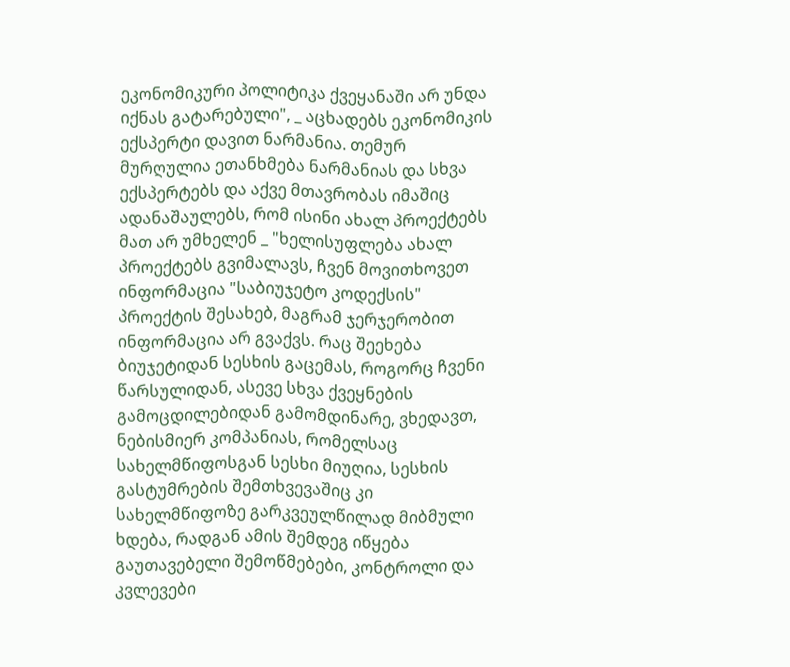ეკონომიკური პოლიტიკა ქვეყანაში არ უნდა იქნას გატარებული", _ აცხადებს ეკონომიკის ექსპერტი დავით ნარმანია. თემურ მურღულია ეთანხმება ნარმანიას და სხვა ექსპერტებს და აქვე მთავრობას იმაშიც ადანაშაულებს, რომ ისინი ახალ პროექტებს მათ არ უმხელენ _ "ხელისუფლება ახალ პროექტებს გვიმალავს, ჩვენ მოვითხოვეთ ინფორმაცია "საბიუჯეტო კოდექსის" პროექტის შესახებ, მაგრამ ჯერჯერობით ინფორმაცია არ გვაქვს. რაც შეეხება ბიუჯეტიდან სესხის გაცემას, როგორც ჩვენი წარსულიდან, ასევე სხვა ქვეყნების გამოცდილებიდან გამომდინარე, ვხედავთ, ნებისმიერ კომპანიას, რომელსაც სახელმწიფოსგან სესხი მიუღია, სესხის გასტუმრების შემთხვევაშიც კი სახელმწიფოზე გარკვეულწილად მიბმული ხდება, რადგან ამის შემდეგ იწყება გაუთავებელი შემოწმებები, კონტროლი და კვლევები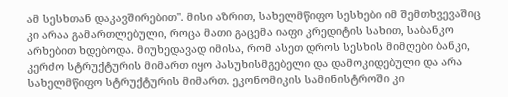ამ სესხთან დაკავშირებით". მისი აზრით, სახელმწიფო სესხები იმ შემთხვევაშიც კი არაა გამართლებული, როცა მათი გაცემა იაფი კრედიტის სახით, საბანკო არხებით ხდებოდა. მიუხედავად იმისა, რომ ასეთ დროს სესხის მიმღები ბანკი, კერძო სტრუქტურის მიმართ იყო პასუხისმგებელი და დამოკიდებული და არა სახელმწიფო სტრუქტურის მიმართ. ეკონომიკის სამინისტროში კი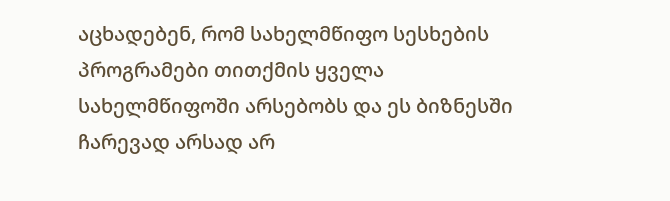აცხადებენ, რომ სახელმწიფო სესხების პროგრამები თითქმის ყველა სახელმწიფოში არსებობს და ეს ბიზნესში ჩარევად არსად არ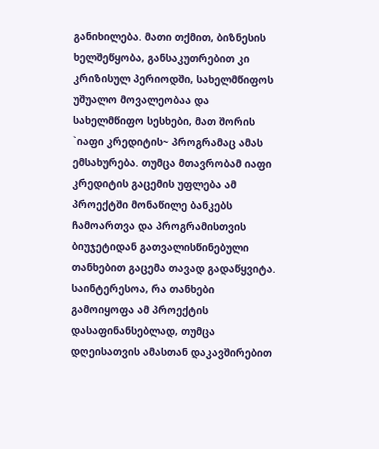განიხილება. მათი თქმით, ბიზნესის ხელშეწყობა, განსაკუთრებით კი კრიზისულ პერიოდში, სახელმწიფოს უშუალო მოვალეობაა და სახელმწიფო სესხები, მათ შორის `იაფი კრედიტის~ პროგრამაც ამას ემსახურება. თუმცა მთავრობამ იაფი კრედიტის გაცემის უფლება ამ პროექტში მონაწილე ბანკებს ჩამოართვა და პროგრამისთვის ბიუჯეტიდან გათვალისწინებული თანხებით გაცემა თავად გადაწყვიტა. საინტერესოა, რა თანხები გამოიყოფა ამ პროექტის დასაფინანსებლად, თუმცა დღეისათვის ამასთან დაკავშირებით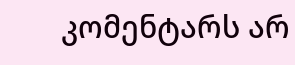კომენტარს არ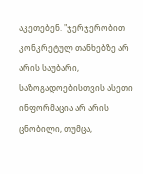აკეთებენ. "ჯერჯერობით კონკრეტულ თანხებზე არ არის საუბარი, საზოგადოებისთვის ასეთი ინფორმაცია არ არის ცნობილი, თუმცა,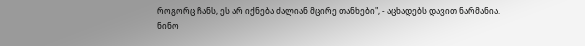როგორც ჩანს, ეს არ იქნება ძალიან მცირე თანხები", - აცხადებს დავით ნარმანია.
ნინო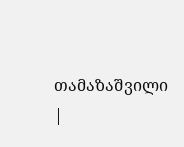თამაზაშვილი
|